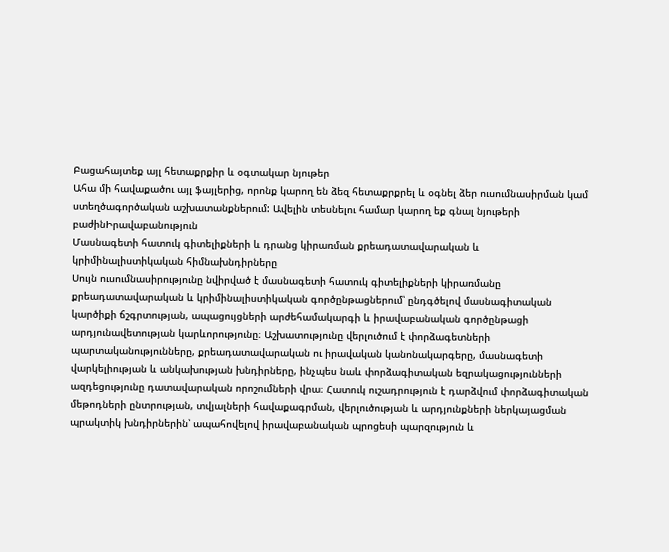Բացահայտեք այլ հետաքրքիր և օգտակար նյութեր
Ահա մի հավաքածու այլ ֆայլերից, որոնք կարող են ձեզ հետաքրքրել և օգնել ձեր ուսումնասիրման կամ ստեղծագործական աշխատանքներում: Ավելին տեսնելու համար կարող եք գնալ նյութերի բաժինԻրավաբանություն
Մասնագետի հատուկ գիտելիքների և դրանց կիրառման քրեադատավարական և կրիմինալիստիկական հիմնախնդիրները
Սույն ուսումնասիրությունը նվիրված է մասնագետի հատուկ գիտելիքների կիրառմանը քրեադատավարական և կրիմինալիստիկական գործընթացներում՝ ընդգծելով մասնագիտական կարծիքի ճշգրտության, ապացույցների արժեհամակարգի և իրավաբանական գործընթացի արդյունավետության կարևորությունը։ Աշխատությունը վերլուծում է փորձագետների պարտականությունները, քրեադատավարական ու իրավական կանոնակարգերը, մասնագետի վարկելիության և անկախության խնդիրները, ինչպես նաև փորձագիտական եզրակացությունների ազդեցությունը դատավարական որոշումների վրա։ Հատուկ ուշադրություն է դարձվում փորձագիտական մեթոդների ընտրության, տվյալների հավաքագրման, վերլուծության և արդյունքների ներկայացման պրակտիկ խնդիրներին՝ ապահովելով իրավաբանական պրոցեսի պարզություն և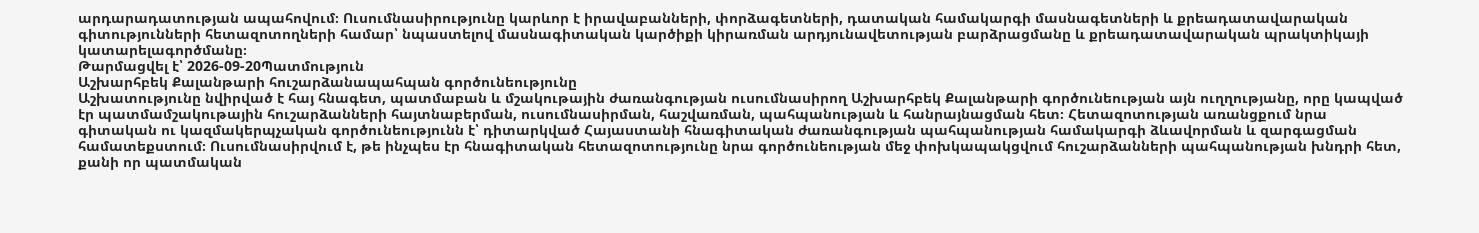արդարադատության ապահովում։ Ուսումնասիրությունը կարևոր է իրավաբանների, փորձագետների, դատական համակարգի մասնագետների և քրեադատավարական գիտությունների հետազոտողների համար՝ նպաստելով մասնագիտական կարծիքի կիրառման արդյունավետության բարձրացմանը և քրեադատավարական պրակտիկայի կատարելագործմանը։
Թարմացվել է՝ 2026-09-20Պատմություն
Աշխարհբեկ Քալանթարի հուշարձանապահպան գործունեությունը
Աշխատությունը նվիրված է հայ հնագետ, պատմաբան և մշակութային ժառանգության ուսումնասիրող Աշխարհբեկ Քալանթարի գործունեության այն ուղղությանը, որը կապված էր պատմամշակութային հուշարձանների հայտնաբերման, ուսումնասիրման, հաշվառման, պահպանության և հանրայնացման հետ։ Հետազոտության առանցքում նրա գիտական ու կազմակերպչական գործունեությունն է՝ դիտարկված Հայաստանի հնագիտական ժառանգության պահպանության համակարգի ձևավորման և զարգացման համատեքստում։ Ուսումնասիրվում է, թե ինչպես էր հնագիտական հետազոտությունը նրա գործունեության մեջ փոխկապակցվում հուշարձանների պահպանության խնդրի հետ, քանի որ պատմական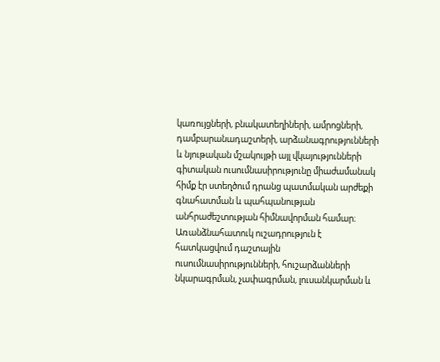կառույցների, բնակատեղիների, ամրոցների, դամբարանադաշտերի, արձանագրությունների և նյութական մշակույթի այլ վկայությունների գիտական ուսումնասիրությունը միաժամանակ հիմք էր ստեղծում դրանց պատմական արժեքի գնահատման և պահպանության անհրաժեշտության հիմնավորման համար։ Առանձնահատուկ ուշադրություն է հատկացվում դաշտային ուսումնասիրությունների, հուշարձանների նկարագրման, չափագրման, լուսանկարման և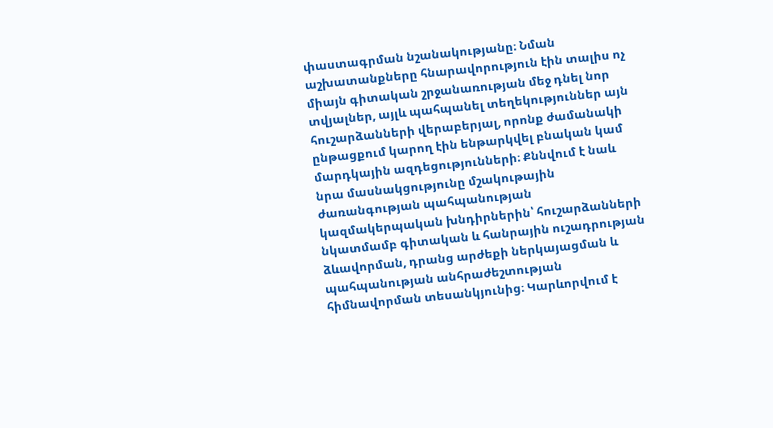փաստագրման նշանակությանը։ Նման աշխատանքները հնարավորություն էին տալիս ոչ միայն գիտական շրջանառության մեջ դնել նոր տվյալներ, այլև պահպանել տեղեկություններ այն հուշարձանների վերաբերյալ, որոնք ժամանակի ընթացքում կարող էին ենթարկվել բնական կամ մարդկային ազդեցությունների։ Քննվում է նաև նրա մասնակցությունը մշակութային ժառանգության պահպանության կազմակերպական խնդիրներին՝ հուշարձանների նկատմամբ գիտական և հանրային ուշադրության ձևավորման, դրանց արժեքի ներկայացման և պահպանության անհրաժեշտության հիմնավորման տեսանկյունից։ Կարևորվում է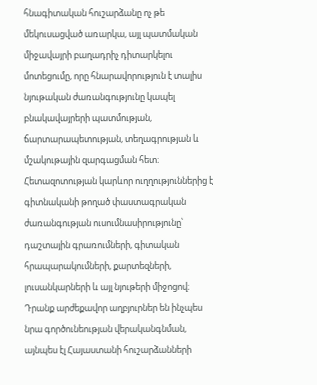հնագիտական հուշարձանը ոչ թե մեկուսացված առարկա, այլ պատմական միջավայրի բաղադրիչ դիտարկելու մոտեցումը, որը հնարավորություն է տալիս նյութական ժառանգությունը կապել բնակավայրերի պատմության, ճարտարապետության, տեղագրության և մշակութային զարգացման հետ։ Հետազոտության կարևոր ուղղություններից է գիտնականի թողած փաստագրական ժառանգության ուսումնասիրությունը՝ դաշտային գրառումների, գիտական հրապարակումների, քարտեզների, լուսանկարների և այլ նյութերի միջոցով։ Դրանք արժեքավոր աղբյուրներ են ինչպես նրա գործունեության վերականգնման, այնպես էլ Հայաստանի հուշարձանների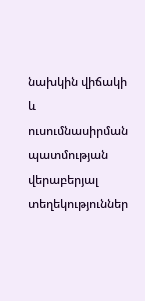նախկին վիճակի և ուսումնասիրման պատմության վերաբերյալ տեղեկություններ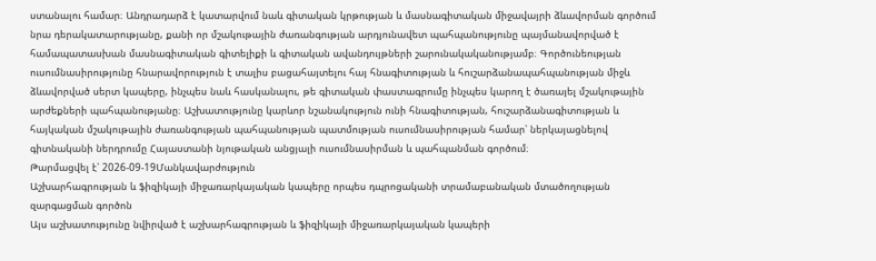ստանալու համար։ Անդրադարձ է կատարվում նաև գիտական կրթության և մասնագիտական միջավայրի ձևավորման գործում նրա դերակատարությանը, քանի որ մշակութային ժառանգության արդյունավետ պահպանությունը պայմանավորված է համապատասխան մասնագիտական գիտելիքի և գիտական ավանդույթների շարունակականությամբ։ Գործունեության ուսումնասիրությունը հնարավորություն է տալիս բացահայտելու հայ հնագիտության և հուշարձանապահպանության միջև ձևավորված սերտ կապերը, ինչպես նաև հասկանալու, թե գիտական փաստագրումը ինչպես կարող է ծառայել մշակութային արժեքների պահպանությանը։ Աշխատությունը կարևոր նշանակություն ունի հնագիտության, հուշարձանագիտության և հայկական մշակութային ժառանգության պահպանության պատմության ուսումնասիրության համար՝ ներկայացնելով գիտնականի ներդրումը Հայաստանի նյութական անցյալի ուսումնասիրման և պահպանման գործում։
Թարմացվել է՝ 2026-09-19Մանկավարժություն
Աշխարհագրության և ֆիզիկայի միջառարկայական կապերը որպես դպրոցականի տրամաբանական մտածողության զարգացման գործոն
Այս աշխատությունը նվիրված է աշխարհագրության և ֆիզիկայի միջառարկայական կապերի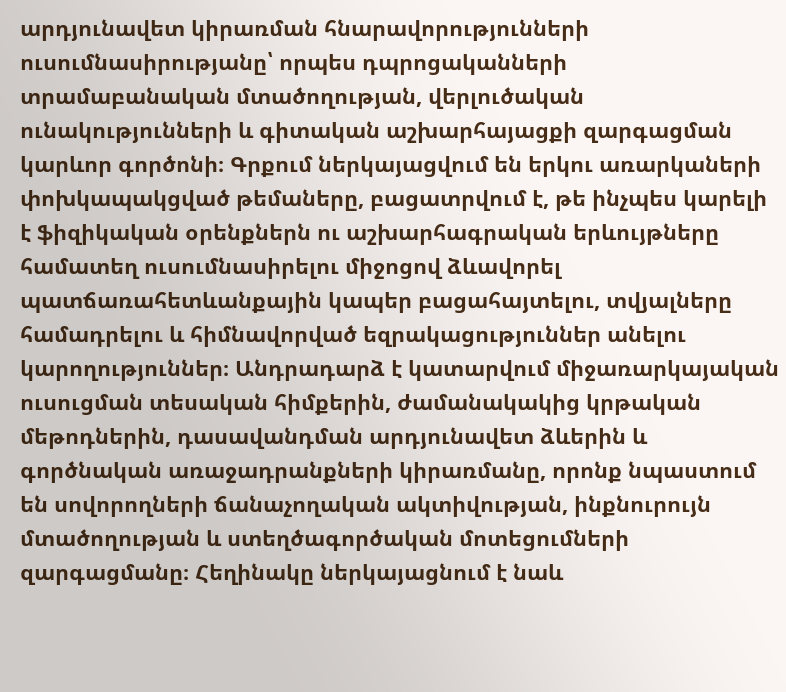արդյունավետ կիրառման հնարավորությունների ուսումնասիրությանը՝ որպես դպրոցականների տրամաբանական մտածողության, վերլուծական ունակությունների և գիտական աշխարհայացքի զարգացման կարևոր գործոնի։ Գրքում ներկայացվում են երկու առարկաների փոխկապակցված թեմաները, բացատրվում է, թե ինչպես կարելի է ֆիզիկական օրենքներն ու աշխարհագրական երևույթները համատեղ ուսումնասիրելու միջոցով ձևավորել պատճառահետևանքային կապեր բացահայտելու, տվյալները համադրելու և հիմնավորված եզրակացություններ անելու կարողություններ։ Անդրադարձ է կատարվում միջառարկայական ուսուցման տեսական հիմքերին, ժամանակակից կրթական մեթոդներին, դասավանդման արդյունավետ ձևերին և գործնական առաջադրանքների կիրառմանը, որոնք նպաստում են սովորողների ճանաչողական ակտիվության, ինքնուրույն մտածողության և ստեղծագործական մոտեցումների զարգացմանը։ Հեղինակը ներկայացնում է նաև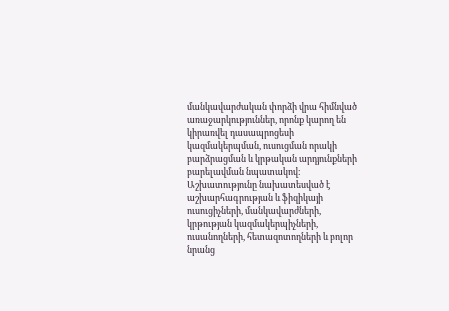մանկավարժական փորձի վրա հիմնված առաջարկություններ, որոնք կարող են կիրառվել դասապրոցեսի կազմակերպման, ուսուցման որակի բարձրացման և կրթական արդյունքների բարելավման նպատակով։ Աշխատությունը նախատեսված է աշխարհագրության և ֆիզիկայի ուսուցիչների, մանկավարժների, կրթության կազմակերպիչների, ուսանողների, հետազոտողների և բոլոր նրանց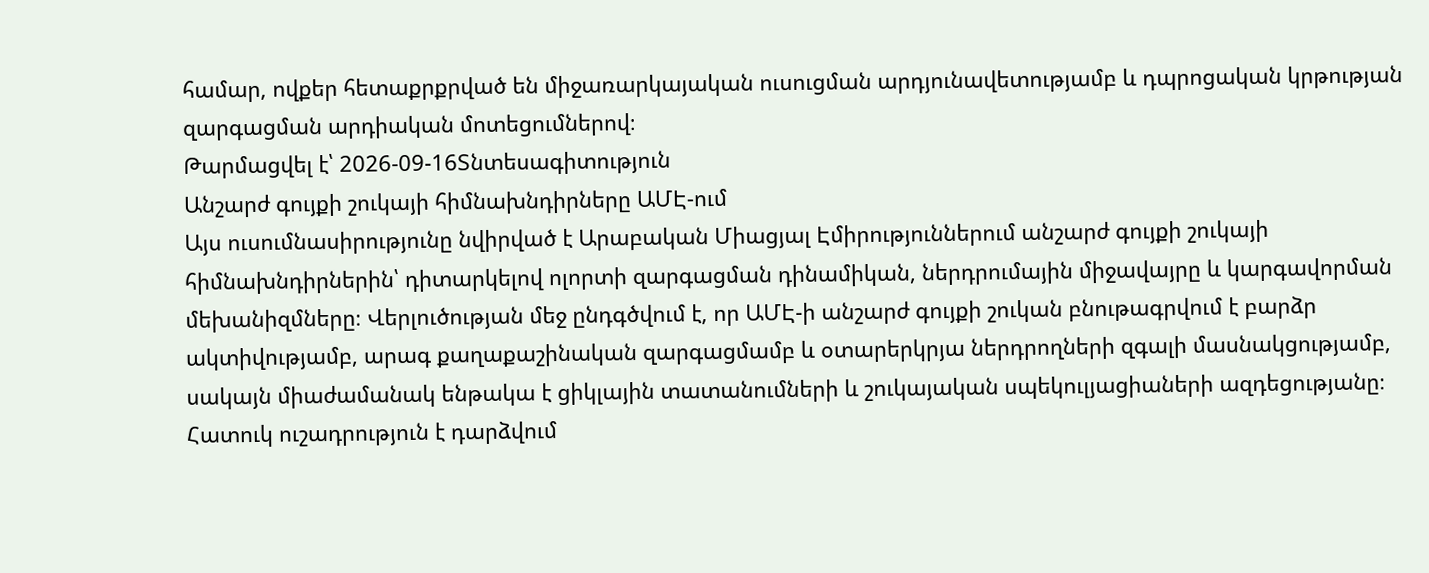համար, ովքեր հետաքրքրված են միջառարկայական ուսուցման արդյունավետությամբ և դպրոցական կրթության զարգացման արդիական մոտեցումներով։
Թարմացվել է՝ 2026-09-16Տնտեսագիտություն
Անշարժ գույքի շուկայի հիմնախնդիրները ԱՄԷ-ում
Այս ուսումնասիրությունը նվիրված է Արաբական Միացյալ Էմիրություններում անշարժ գույքի շուկայի հիմնախնդիրներին՝ դիտարկելով ոլորտի զարգացման դինամիկան, ներդրումային միջավայրը և կարգավորման մեխանիզմները։ Վերլուծության մեջ ընդգծվում է, որ ԱՄԷ-ի անշարժ գույքի շուկան բնութագրվում է բարձր ակտիվությամբ, արագ քաղաքաշինական զարգացմամբ և օտարերկրյա ներդրողների զգալի մասնակցությամբ, սակայն միաժամանակ ենթակա է ցիկլային տատանումների և շուկայական սպեկուլյացիաների ազդեցությանը։ Հատուկ ուշադրություն է դարձվում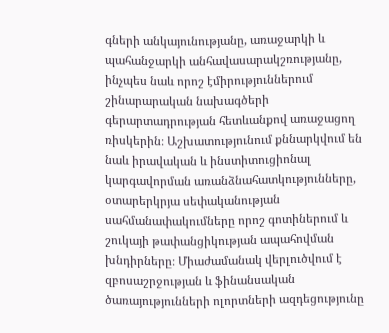գների անկայունությանը, առաջարկի և պահանջարկի անհավասարակշռությանը, ինչպես նաև որոշ էմիրություններում շինարարական նախագծերի գերարտադրության հետևանքով առաջացող ռիսկերին։ Աշխատությունում քննարկվում են նաև իրավական և ինստիտուցիոնալ կարգավորման առանձնահատկությունները, օտարերկրյա սեփականության սահմանափակումները որոշ գոտիներում և շուկայի թափանցիկության ապահովման խնդիրները։ Միաժամանակ վերլուծվում է զբոսաշրջության և ֆինանսական ծառայությունների ոլորտների ազդեցությունը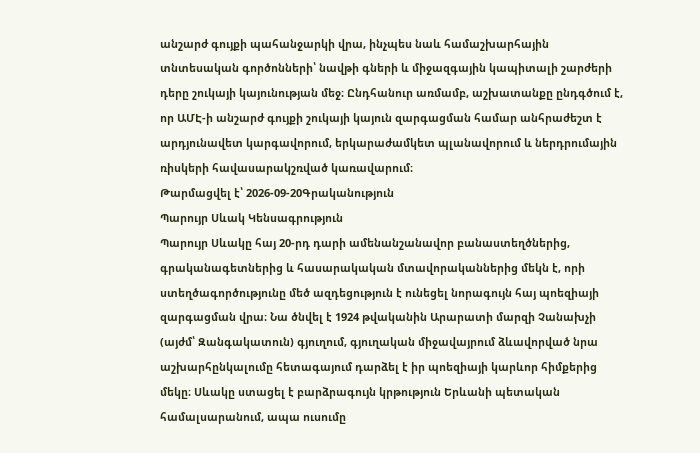անշարժ գույքի պահանջարկի վրա, ինչպես նաև համաշխարհային տնտեսական գործոնների՝ նավթի գների և միջազգային կապիտալի շարժերի դերը շուկայի կայունության մեջ։ Ընդհանուր առմամբ, աշխատանքը ընդգծում է, որ ԱՄԷ-ի անշարժ գույքի շուկայի կայուն զարգացման համար անհրաժեշտ է արդյունավետ կարգավորում, երկարաժամկետ պլանավորում և ներդրումային ռիսկերի հավասարակշռված կառավարում։
Թարմացվել է՝ 2026-09-20Գրականություն
Պարույր Սևակ Կենսագրություն
Պարույր Սևակը հայ 20-րդ դարի ամենանշանավոր բանաստեղծներից, գրականագետներից և հասարակական մտավորականներից մեկն է, որի ստեղծագործությունը մեծ ազդեցություն է ունեցել նորագույն հայ պոեզիայի զարգացման վրա։ Նա ծնվել է 1924 թվականին Արարատի մարզի Չանախչի (այժմ՝ Զանգակատուն) գյուղում, գյուղական միջավայրում ձևավորված նրա աշխարհընկալումը հետագայում դարձել է իր պոեզիայի կարևոր հիմքերից մեկը։ Սևակը ստացել է բարձրագույն կրթություն Երևանի պետական համալսարանում, ապա ուսումը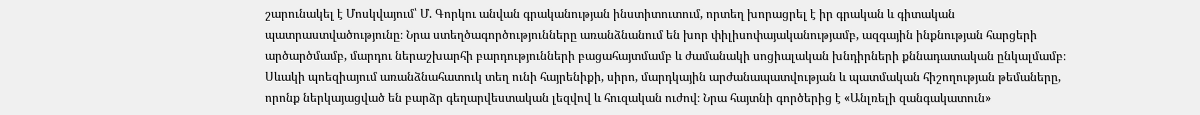շարունակել է Մոսկվայում՝ Մ. Գորկու անվան գրականության ինստիտուտում, որտեղ խորացրել է իր գրական և գիտական պատրաստվածությունը։ Նրա ստեղծագործությունները առանձնանում են խոր փիլիսոփայականությամբ, ազգային ինքնության հարցերի արծարծմամբ, մարդու ներաշխարհի բարդությունների բացահայտմամբ և ժամանակի սոցիալական խնդիրների քննադատական ընկալմամբ։ Սևակի պոեզիայում առանձնահատուկ տեղ ունի հայրենիքի, սիրո, մարդկային արժանապատվության և պատմական հիշողության թեմաները, որոնք ներկայացված են բարձր գեղարվեստական լեզվով և հուզական ուժով։ Նրա հայտնի գործերից է «Անլռելի զանգակատուն»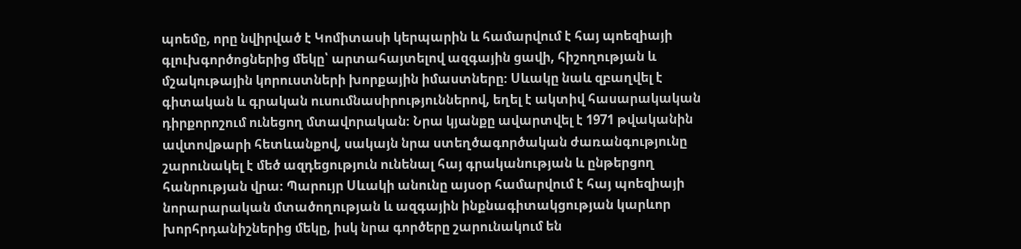պոեմը, որը նվիրված է Կոմիտասի կերպարին և համարվում է հայ պոեզիայի գլուխգործոցներից մեկը՝ արտահայտելով ազգային ցավի, հիշողության և մշակութային կորուստների խորքային իմաստները։ Սևակը նաև զբաղվել է գիտական և գրական ուսումնասիրություններով, եղել է ակտիվ հասարակական դիրքորոշում ունեցող մտավորական։ Նրա կյանքը ավարտվել է 1971 թվականին ավտովթարի հետևանքով, սակայն նրա ստեղծագործական ժառանգությունը շարունակել է մեծ ազդեցություն ունենալ հայ գրականության և ընթերցող հանրության վրա։ Պարույր Սևակի անունը այսօր համարվում է հայ պոեզիայի նորարարական մտածողության և ազգային ինքնագիտակցության կարևոր խորհրդանիշներից մեկը, իսկ նրա գործերը շարունակում են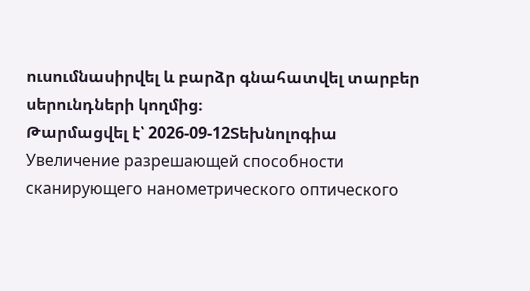ուսումնասիրվել և բարձր գնահատվել տարբեր սերունդների կողմից։
Թարմացվել է՝ 2026-09-12Տեխնոլոգիա
Увеличение разрешающей способности сканирующего нанометрического оптического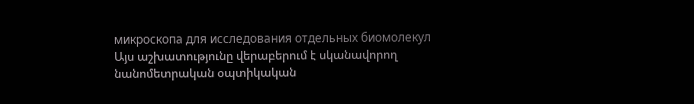микроскопа для исследования отдельных биомолекул
Այս աշխատությունը վերաբերում է սկանավորող նանոմետրական օպտիկական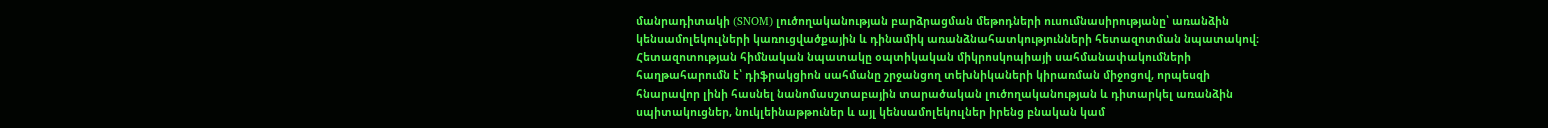մանրադիտակի (SNOM) լուծողականության բարձրացման մեթոդների ուսումնասիրությանը՝ առանձին կենսամոլեկուլների կառուցվածքային և դինամիկ առանձնահատկությունների հետազոտման նպատակով։ Հետազոտության հիմնական նպատակը օպտիկական միկրոսկոպիայի սահմանափակումների հաղթահարումն է՝ դիֆրակցիոն սահմանը շրջանցող տեխնիկաների կիրառման միջոցով, որպեսզի հնարավոր լինի հասնել նանոմասշտաբային տարածական լուծողականության և դիտարկել առանձին սպիտակուցներ, նուկլեինաթթուներ և այլ կենսամոլեկուլներ իրենց բնական կամ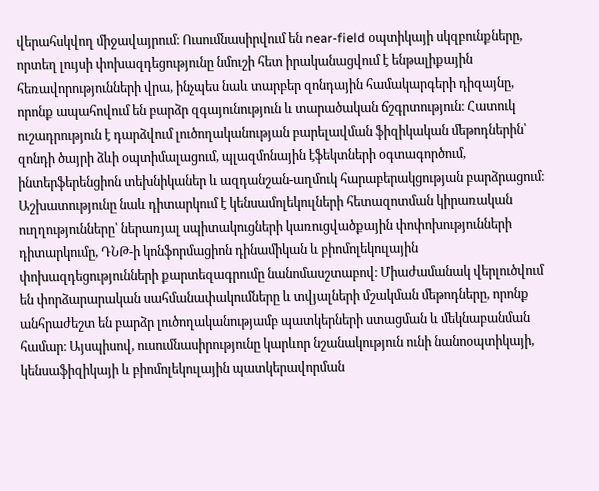վերահսկվող միջավայրում։ Ուսումնասիրվում են near-field օպտիկայի սկզբունքները, որտեղ լույսի փոխազդեցությունը նմուշի հետ իրականացվում է ենթալիքային հեռավորությունների վրա, ինչպես նաև տարբեր զոնդային համակարգերի դիզայնը, որոնք ապահովում են բարձր զգայունություն և տարածական ճշգրտություն։ Հատուկ ուշադրություն է դարձվում լուծողականության բարելավման ֆիզիկական մեթոդներին՝ զոնդի ծայրի ձևի օպտիմալացում, պլազմոնային էֆեկտների օգտագործում, ինտերֆերենցիոն տեխնիկաներ և ազդանշան-աղմուկ հարաբերակցության բարձրացում։ Աշխատությունը նաև դիտարկում է կենսամոլեկուլների հետազոտման կիրառական ուղղությունները՝ ներառյալ սպիտակուցների կառուցվածքային փոփոխությունների դիտարկումը, ԴՆԹ-ի կոնֆորմացիոն դինամիկան և բիոմոլեկուլային փոխազդեցությունների քարտեզագրումը նանոմասշտաբով։ Միաժամանակ վերլուծվում են փորձարարական սահմանափակումները և տվյալների մշակման մեթոդները, որոնք անհրաժեշտ են բարձր լուծողականությամբ պատկերների ստացման և մեկնաբանման համար։ Այսպիսով, ուսումնասիրությունը կարևոր նշանակություն ունի նանոօպտիկայի, կենսաֆիզիկայի և բիոմոլեկուլային պատկերավորման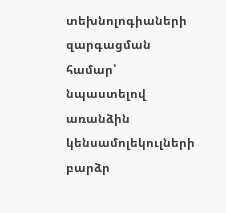տեխնոլոգիաների զարգացման համար՝ նպաստելով առանձին կենսամոլեկուլների բարձր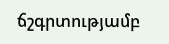ճշգրտությամբ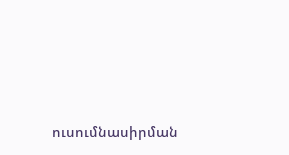ուսումնասիրման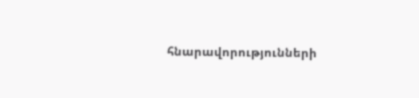հնարավորությունների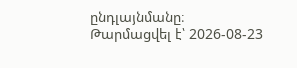ընդլայնմանը։
Թարմացվել է՝ 2026-08-23